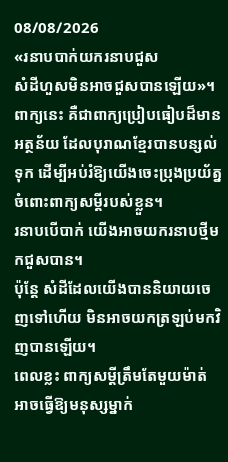08/08/2026
«រនាបបាក់យករនាបជួស
សំដីហួសមិនអាចជួសបានឡើយ»។
ពាក្យនេះ គឺជាពាក្យប្រៀបធៀបដ៏មានអត្ថន័យ ដែលបុរាណខ្មែរបានបន្សល់ទុក ដើម្បីអប់រំឱ្យយើងចេះប្រុងប្រយ័ត្នចំពោះពាក្យសម្ដីរបស់ខ្លួន។
រនាបបើបាក់ យើងអាចយករនាបថ្មីមកជួសបាន។
ប៉ុន្តែ សំដីដែលយើងបាននិយាយចេញទៅហើយ មិនអាចយកត្រឡប់មកវិញបានឡើយ។
ពេលខ្លះ ពាក្យសម្ដីត្រឹមតែមួយម៉ាត់ អាចធ្វើឱ្យមនុស្សម្នាក់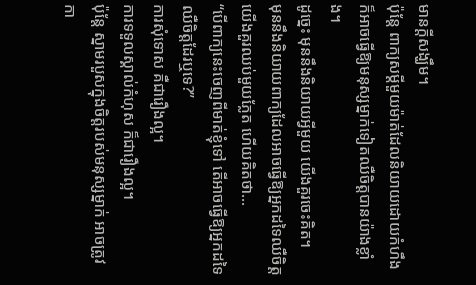មានក្តីសង្ឃឹម។
ប៉ុន្តែ ពាក្យសម្ដីមួយម៉ាត់ដែលនិយាយដោយកំហឹង ក៏អាចធ្វើឱ្យមនុស្សម្នាក់ទៀតឈឺចិត្តបានយ៉ាងខ្លាំង។
ដូច្នេះ មុននឹងនិយាយអ្វីមួយ យើងគួរចេះគិត។
មុននឹងនិយាយពាក្យដែលអាចធ្វើឱ្យអ្នកដទៃឈឺចិត្ត យើងគួរឈប់មួយភ្លែត ហើយគិតថា...
“បើពាក្យនេះចេញពីមាត់ខ្ញុំទៅ តើអាចធ្វើឱ្យអ្នកដទៃឈឺចិត្តដែរឬទេ?”
ការសុំទោស គឺជារឿងល្អ។
ការទទួលស្គាល់កំហុស ក៏ជារឿងល្អ។
ប៉ុន្តែ ស្នាមរបួសក្នុងចិត្តរបស់មនុស្សម្នាក់ អាចត្រូវកា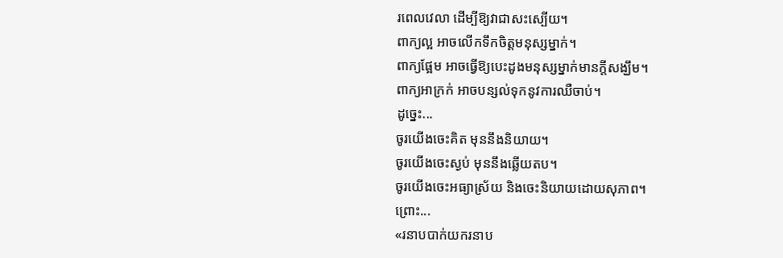រពេលវេលា ដើម្បីឱ្យវាជាសះស្បើយ។
ពាក្យល្អ អាចលើកទឹកចិត្តមនុស្សម្នាក់។
ពាក្យផ្អែម អាចធ្វើឱ្យបេះដូងមនុស្សម្នាក់មានក្តីសង្ឃឹម។
ពាក្យអាក្រក់ អាចបន្សល់ទុកនូវការឈឺចាប់។
ដូច្នេះ...
ចូរយើងចេះគិត មុននឹងនិយាយ។
ចូរយើងចេះស្ងប់ មុននឹងឆ្លើយតប។
ចូរយើងចេះអធ្យាស្រ័យ និងចេះនិយាយដោយសុភាព។
ព្រោះ...
«រនាបបាក់យករនាប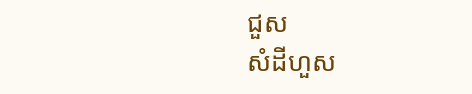ជួស
សំដីហួស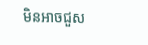មិនអាចជួស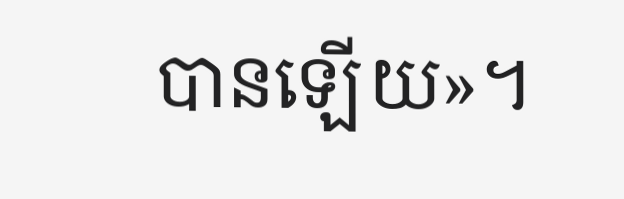បានឡើយ»។